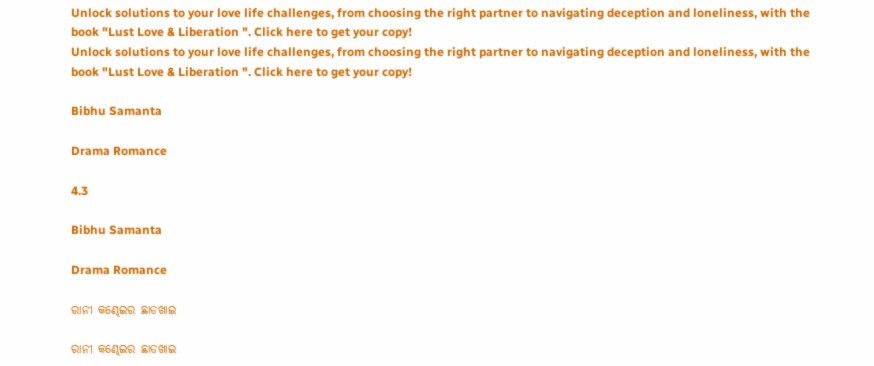Unlock solutions to your love life challenges, from choosing the right partner to navigating deception and loneliness, with the book "Lust Love & Liberation ". Click here to get your copy!
Unlock solutions to your love life challenges, from choosing the right partner to navigating deception and loneliness, with the book "Lust Love & Liberation ". Click here to get your copy!

Bibhu Samanta

Drama Romance

4.3

Bibhu Samanta

Drama Romance

ରାନୀ କଣ୍ଢେଇର ଛାଡଖାଇ

ରାନୀ କଣ୍ଢେଇର ଛାଡଖାଇ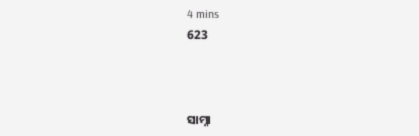4 mins
623



ସାମ୍ନା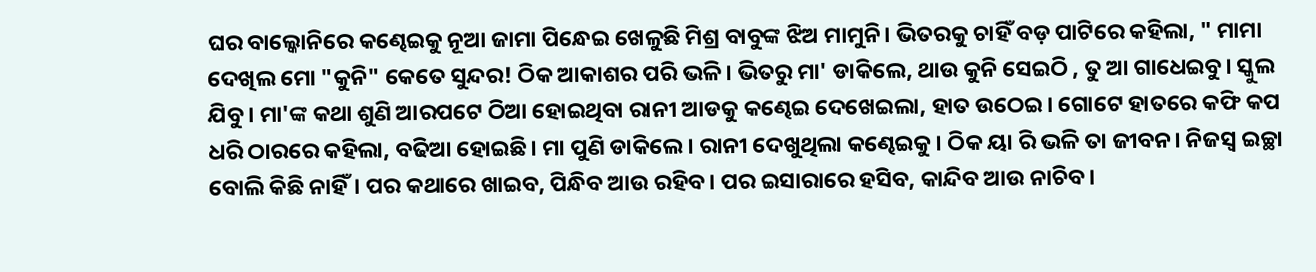ଘର ବାଲ୍କୋନିରେ କଣ୍ଢେଇକୁ ନୂଆ ଜାମା ପିନ୍ଧେଇ ଖେଳୁଛି ମିଶ୍ର ବାବୁଙ୍କ ଝିଅ ମାମୁନି। ଭିତରକୁ ଚାହିଁ ବଡ଼ ପାଟିରେ କହିଲା, " ମାମା ଦେଖିଲ ମୋ "କୁନି" କେତେ ସୁନ୍ଦର! ଠିକ ଆକାଶର ପରି ଭଳି। ଭିତରୁ ମା' ଡାକିଲେ, ଥାଉ କୁନି ସେଇଠି , ତୁ ଆ ଗାଧେଇବୁ। ସ୍କୁଲ ଯିବୁ। ମା'ଙ୍କ କଥା ଶୁଣି ଆରପଟେ ଠିଆ ହୋଇଥିବା ରାନୀ ଆଡକୁ କଣ୍ଢେଇ ଦେଖେଇଲା, ହାତ ଉଠେଇ। ଗୋଟେ ହାତରେ କଫି କପ ଧରି ଠାରରେ କହିଲା, ବଢିଆ ହୋଇଛି। ମା ପୁଣି ଡାକିଲେ। ରାନୀ ଦେଖୁଥିଲା କଣ୍ଢେଇକୁ। ଠିକ ୟା ରି ଭଳି ତା ଜୀବନ। ନିଜସ୍ୱ ଇଚ୍ଛା ବୋଲି କିଛି ନାହିଁ। ପର କଥାରେ ଖାଇବ, ପିନ୍ଧିବ ଆଉ ରହିବ। ପର ଇସାରାରେ ହସିବ, କାନ୍ଦିବ ଆଉ ନାଚିବ।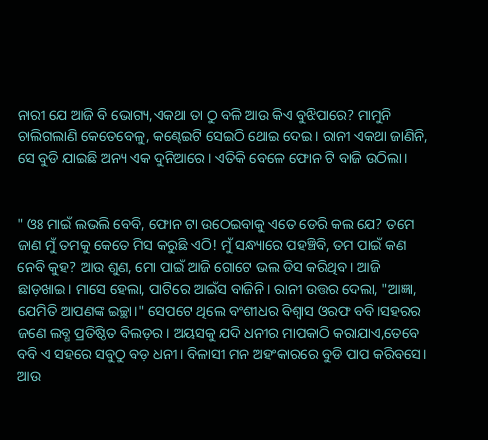ନାରୀ ଯେ ଆଜି ବି ଭୋଗ୍ୟ,ଏକଥା ତା ଠୁ ବଳି ଆଉ କିଏ ବୁଝିପାରେ? ମାମୁନି ଚାଲିଗଲାଣି କେତେବେଳୁ, କଣ୍ଢେଇଟି ସେଇଠି ଥୋଇ ଦେଇ। ରାନୀ ଏକଥା ଜାଣିନି, ସେ ବୁଡି ଯାଇଛି ଅନ୍ୟ ଏକ ଦୁନିଆରେ। ଏତିକି ବେଳେ ଫୋନ ଟି ବାଜି ଉଠିଲା।


" ଓଃ ମାଇଁ ଲଭଲି ବେବି, ଫୋନ ଟା ଉଠେଇବାକୁ ଏତେ ଡେରି କଲ ଯେ? ତମେ ଜାଣ ମୁଁ ତମକୁ କେତେ ମିସ କରୁଛି ଏଠି! ମୁଁ ସନ୍ଧ୍ୟାରେ ପହଞ୍ଚିବି, ତମ ପାଇଁ କଣ ନେବି କୁହ? ଆଉ ଶୁଣ, ମୋ ପାଇଁ ଆଜି ଗୋଟେ ଭଲ ଡିସ କରିଥିବ। ଆଜି ଛାଡ଼ଖାଇ। ମାସେ ହେଲା, ପାଟିରେ ଆଇଁସ ବାଜିନି। ରାନୀ ଉତ୍ତର ଦେଲା, "ଆଜ୍ଞା, ଯେମିତି ଆପଣଙ୍କ ଇଚ୍ଛା।" ସେପଟେ ଥିଲେ ବଂଶୀଧର ବିଶ୍ୱାସ ଓରଫ ବବି।ସହରର ଜଣେ ଲବ୍ଧ ପ୍ରତିଷ୍ଠିତ ବିଲଡ଼ର। ଅୟସକୁ ଯଦି ଧନୀର ମାପକାଠି କରାଯାଏ,ତେବେ ବବି ଏ ସହରେ ସବୁଠୁ ବଡ଼ ଧନୀ। ବିଳାସୀ ମନ ଅହଂକାରରେ ବୁଡି ପାପ କରିବସେ। ଆଉ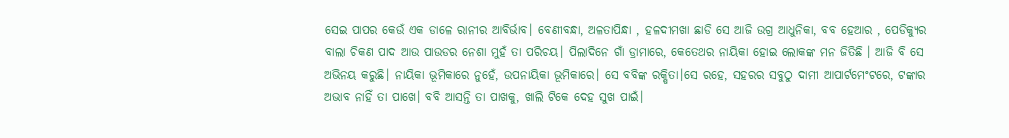ସେଇ ପାପର କେଉଁ ଏକ ଡାଳେ ରାନୀର ଆବିର୍ଭାବ। ବେଣୀବନ୍ଧା, ଅଳତାପିନ୍ଧା , ହଳଦୀମଖା ଛାଡି ସେ ଆଜି ଉଗ୍ର ଆଧୁନିକା, ବବ ହେଆର , ପେଡିକ୍ୟୁର ବାଲା ଚିକଣ ପାଦ ଆଉ ପାଉଡର ନେଶା ମୁହଁ ତା ପରିଚୟ। ପିଲାଦିନେ ଗାଁ ଡ୍ରାମାରେ, କେତେଥର ନାୟିକା ହୋଇ ଲୋକଙ୍କ ମନ ଜିତିଛି । ଆଜି ବି ସେ ଅଭିନୟ କରୁଛି। ନାୟିକା ଭୂମିକାରେ ନୁହେଁ, ଉପନାୟିକା ଭୂମିକାରେ। ସେ ବବିଙ୍କ ରକ୍ଷିତା।ସେ ରହେ, ସହରର ସବୁଠୁ ଦାମୀ ଆପାର୍ଟମେଂଟରେ, ଟଙ୍କାର ଅଭାବ ନାହିଁ ତା ପାଖେ। ବବି ଆସନ୍ତି ତା ପାଖକୁ, ଖାଲି ଟିକେ ଦେହ ସୁଖ ପାଇଁ।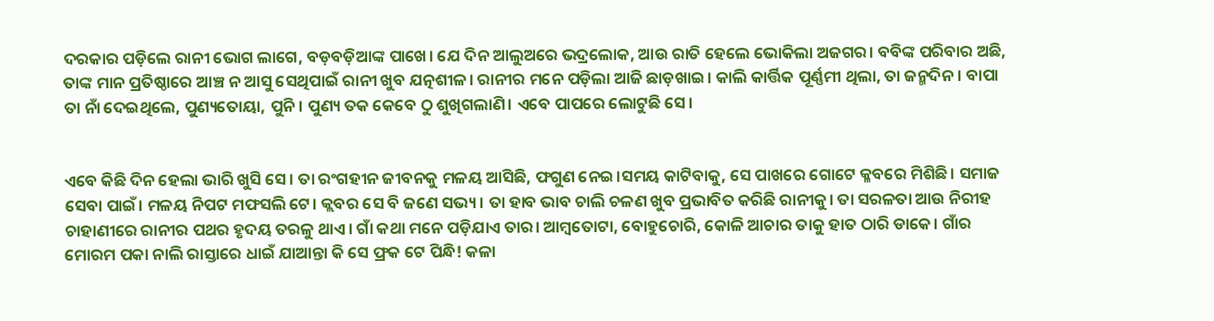ଦରକାର ପଡ଼ିଲେ ରାନୀ ଭୋଗ ଲାଗେ, ବଡ଼ବଡ଼ିଆଙ୍କ ପାଖେ। ଯେ ଦିନ ଆଲୁଅରେ ଭଦ୍ରଲୋକ, ଆଉ ରାତି ହେଲେ ଭୋକିଲା ଅଜଗର। ବବିଙ୍କ ପରିବାର ଅଛି, ତାଙ୍କ ମାନ ପ୍ରତିଷ୍ଠାରେ ଆଞ୍ଚ ନ ଆସୁ ସେଥିପାଇଁ ରାନୀ ଖୁବ ଯତ୍ନଶୀଳ। ରାନୀର ମନେ ପଡ଼ିଲା ଆଜି ଛାଡ଼ଖାଇ। କାଲି କାର୍ତ୍ତିକ ପୂର୍ଣ୍ଣମୀ ଥିଲା, ତା ଜନ୍ମଦିନ। ବାପା ତା ନାଁ ଦେଇଥିଲେ, ପୁଣ୍ୟତୋୟା, ପୁନି। ପୁଣ୍ୟ ତକ କେବେ ଠୁ ଶୁଖିଗଲାଣି। ଏବେ ପାପରେ ଲୋଟୁଛି ସେ।


ଏବେ କିଛି ଦିନ ହେଲା ଭାରି ଖୁସି ସେ। ତା ରଂଗହୀନ ଜୀବନକୁ ମଳୟ ଆସିଛି, ଫଗୁଣ ନେଇ।ସମୟ କାଟିବାକୁ, ସେ ପାଖରେ ଗୋଟେ କ୍ଳବରେ ମିଶିଛି। ସମାଜ ସେବା ପାଇଁ। ମଳୟ ନିପଟ ମଫସଲି ଟେ। କ୍ଲବର ସେ ବି ଜଣେ ସଭ୍ୟ। ତା ହାବ ଭାବ ଚାଲି ଚଳଣ ଖୁବ ପ୍ରଭାବିତ କରିଛି ରାନୀକୁ। ତା ସରଳତା ଆଉ ନିରୀହ ଚାହାଣୀରେ ରାନୀର ପଥର ହୃଦୟ ତରଳୁ ଥାଏ। ଗାଁ କଥା ମନେ ପଡ଼ିଯାଏ ତାର। ଆମ୍ବତୋଟା, ବୋହୁଚୋରି, କୋଳି ଆଚାର ତାକୁ ହାତ ଠାରି ଡାକେ। ଗାଁର ମୋରମ ପକା ନାଲି ରାସ୍ତାରେ ଧାଇଁ ଯାଆନ୍ତା କି ସେ ଫ୍ରକ ଟେ ପିନ୍ଧି! କଳା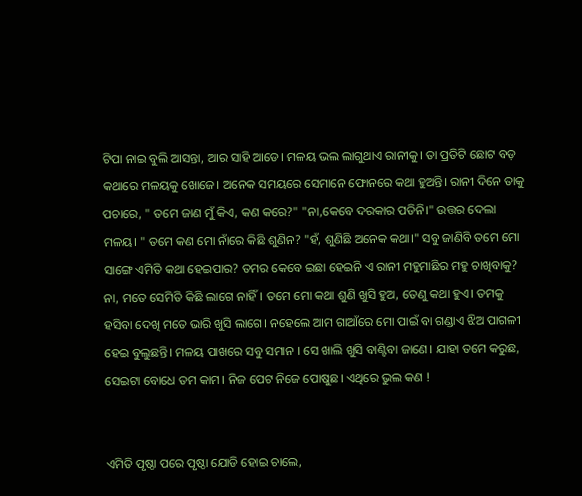ଟିପା ନାଇ ବୁଲି ଆସନ୍ତା, ଆର ସାହି ଆଡେ। ମଳୟ ଭଲ ଲାଗୁଥାଏ ରାନୀକୁ। ତା ପ୍ରତିଟି ଛୋଟ ବଡ଼ କଥାରେ ମଳୟକୁ ଖୋଜେ। ଅନେକ ସମୟରେ ସେମାନେ ଫୋନରେ କଥା ହୁଅନ୍ତି। ରାନୀ ଦିନେ ତାକୁ ପଚାରେ, " ତମେ ଜାଣ ମୁଁ କିଏ, କଣ କରେ?" "ନା,କେବେ ଦରକାର ପଡିନି।" ଉତ୍ତର ଦେଲା ମଳୟ। " ତମେ କଣ ମୋ ନାଁରେ କିଛି ଶୁଣିନ? "ହଁ, ଶୁଣିଛି ଅନେକ କଥା।" ସବୁ ଜାଣିବି ତମେ ମୋ ସାଙ୍ଗେ ଏମିତି କଥା ହେଇପାର? ତମର କେବେ ଇଛା ହେଇନି ଏ ରାନୀ ମହୁମାଛିର ମହୁ ଚାଖିବାକୁ? ନା, ମତେ ସେମିତି କିଛି ଲାଗେ ନାହିଁ। ତମେ ମୋ କଥା ଶୁଣି ଖୁସି ହୁଅ, ତେଣୁ କଥା ହୁଏ। ତମକୁ ହସିବା ଦେଖି ମତେ ଭାରି ଖୁସି ଲାଗେ। ନହେଲେ ଆମ ଗାଆଁରେ ମୋ ପାଇଁ ବା ଗଣ୍ଡାଏ ଝିଅ ପାଗଳୀ ହେଇ ବୁଲୁଛନ୍ତି। ମଳୟ ପାଖରେ ସବୁ ସମାନ । ସେ ଖାଲି ଖୁସି ବାଣ୍ଟିବା ଜାଣେ। ଯାହା ତମେ କରୁଛ, ସେଇଟା ବୋଧେ ତମ କାମ। ନିଜ ପେଟ ନିଜେ ପୋଷୁଛ। ଏଥିରେ ଭୁଲ କଣ !


ଏମିତି ପୃଷ୍ଠା ପରେ ପୃଷ୍ଠା ଯୋଡି ହୋଇ ଚାଲେ,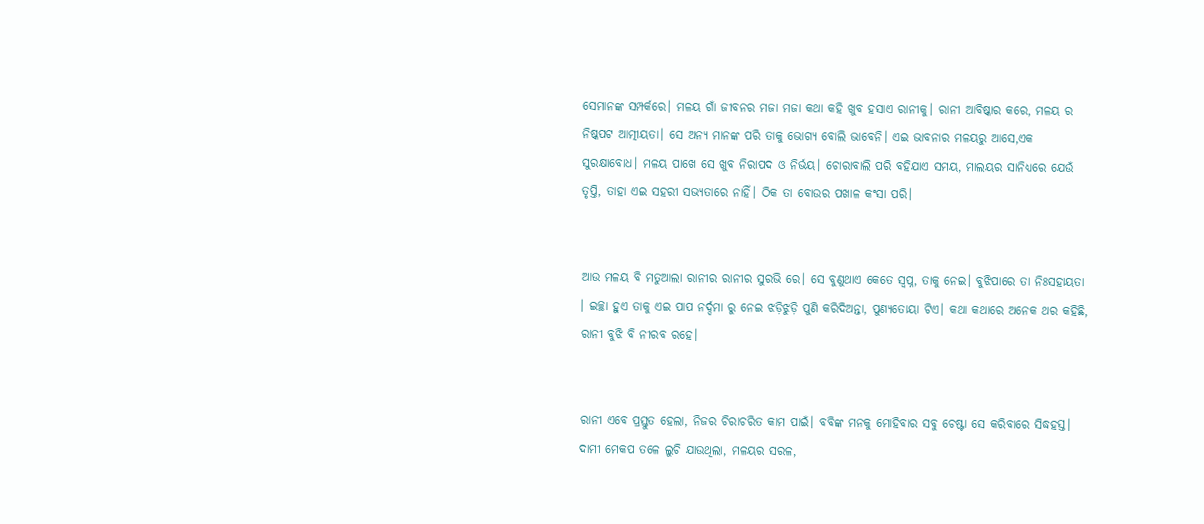ସେମାନଙ୍କ ସମ୍ପର୍କରେ। ମଳୟ ଗାଁ ଜୀବନର ମଜା ମଜା କଥା କହି ଖୁବ ହସାଏ ରାନୀକୁ। ରାନୀ ଆବିଷ୍କାର କରେ, ମଳୟ ର ନିଷ୍କପଟ ଆତ୍ମୀୟତା। ସେ ଅନ୍ୟ ମାନଙ୍କ ପରି ତାକୁ ଭୋଗ୍ୟ ବୋଲି ଭାବେନି। ଏଇ ଭାବନାର ମଳୟରୁ ଆସେ,ଏକ ସୁରକ୍ଷାବୋଧ। ମଳୟ ପାଖେ ସେ ଖୁବ ନିରାପଦ ଓ ନିର୍ଭୟ। ଚୋରାବାଲି ପରି ବହିଯାଏ ସମୟ, ମାଲୟର ସାନିଧ୍ୟରେ ଯେଉଁ ତୃପ୍ତି, ତାହା ଏଇ ସହରୀ ସଭ୍ୟତାରେ ନାହିଁ। ଠିକ ତା ବୋଉର ପଖାଳ କଂସା ପରି।


ଆଉ ମଳୟ ବି ମତୁଆଲା ରାନୀର ରାନୀର ସୁରଭି ରେ। ସେ ବୁଣୁଥାଏ କେତେ ସ୍ୱପ୍ନ, ତାକୁ ନେଇ। ବୁଝିପାରେ ତା ନିଃସହାୟତା । ଇଚ୍ଛା ହୁଏ ତାକୁ ଏଇ ପାପ ନର୍ଦ୍ଦମା ରୁ ନେଇ ଝଡ଼ିଝୁଡ଼ି ପୁଣି କରିଦିଅନ୍ତା, ପୁଣ୍ୟତୋୟା ଟିଏ। କଥା କଥାରେ ଅନେକ ଥର କହିଛି, ରାନୀ ବୁଝି ବି ନୀରବ ରହେ।


ରାନୀ ଏବେ ପ୍ରସ୍ତୁତ ହେଲା, ନିଜର ଚିରାଚରିତ କାମ ପାଇଁ। ବବିଙ୍କ ମନକୁ ମୋହିବାର ସବୁ ଚେଷ୍ଟା ସେ କରିବାରେ ସିଦ୍ଧହସ୍ତ। ଦାମୀ ମେକପ ତଳେ ଲୁଚି ଯାଉଥିଲା, ମଳୟର ସରଳ,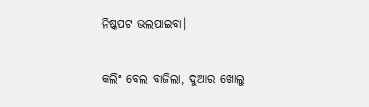ନିଷ୍କପଟ ଭଲପାଇବା।


କଲିଂ ବେଲ ବାଜିଲା, ଦୁଆର ଖୋଲୁ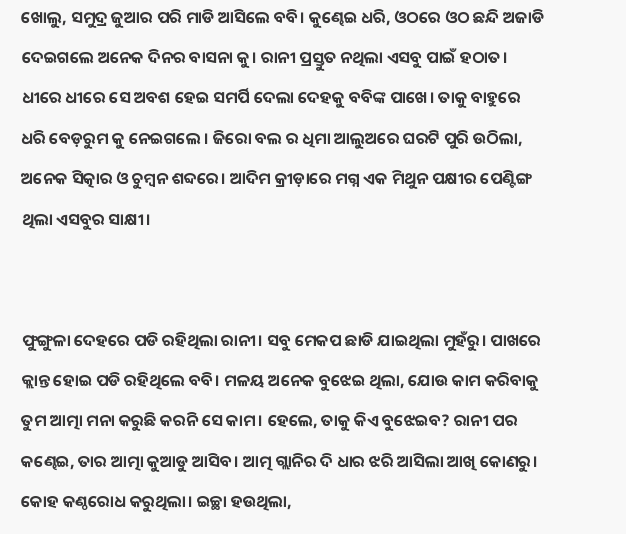ଖୋଲୁ, ସମୁଦ୍ର ଜୁଆର ପରି ମାଡି ଆସିଲେ ବବି। କୁଣ୍ଢେଇ ଧରି, ଓଠରେ ଓଠ ଛନ୍ଦି ଅଜାଡି ଦେଇଗଲେ ଅନେକ ଦିନର ବାସନା କୁ। ରାନୀ ପ୍ରସ୍ତୁତ ନଥିଲା ଏସବୁ ପାଇଁ ହଠାତ। ଧୀରେ ଧୀରେ ସେ ଅବଶ ହେଇ ସମର୍ପି ଦେଲା ଦେହକୁ ବବିଙ୍କ ପାଖେ। ତାକୁ ବାହୁରେ ଧରି ବେଡ଼ରୁମ କୁ ନେଇଗଲେ । ଜିରୋ ବଲ ର ଧିମା ଆଲୁଅରେ ଘରଟି ପୁରି ଉଠିଲା, ଅନେକ ସିତ୍କାର ଓ ଚୁମ୍ବନ ଶବ୍ଦରେ। ଆଦିମ କ୍ରୀଡ଼ାରେ ମଗ୍ନ ଏକ ମିଥୁନ ପକ୍ଷୀର ପେଣ୍ଟିଙ୍ଗ ଥିଲା ଏସବୁର ସାକ୍ଷୀ।


ଫୁଙ୍ଗୁଳା ଦେହରେ ପଡି ରହିଥିଲା ରାନୀ। ସବୁ ମେକପ ଛାଡି ଯାଇଥିଲା ମୁହଁରୁ। ପାଖରେ କ୍ଲାନ୍ତ ହୋଇ ପଡି ରହିଥିଲେ ବବି। ମଳୟ ଅନେକ ବୁଝେଇ ଥିଲା, ଯୋଉ କାମ କରିବାକୁ ତୁମ ଆତ୍ମା ମନା କରୁଛି କରନି ସେ କାମ। ହେଲେ, ତାକୁ କିଏ ବୁଝେଇବ? ରାନୀ ପର କଣ୍ଢେଇ, ତାର ଆତ୍ମା କୁଆଡୁ ଆସିବ। ଆତ୍ମ ଗ୍ଲାନିର ଦି ଧାର ଝରି ଆସିଲା ଆଖି କୋଣରୁ। କୋହ କଣ୍ଠରୋଧ କରୁଥିଲା। ଇଚ୍ଛା ହଉଥିଲା,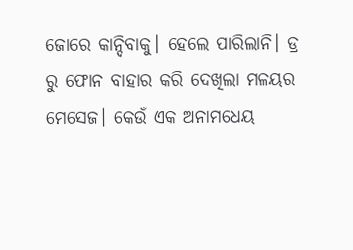ଜୋରେ କାନ୍ଦିବାକୁ। ହେଲେ ପାରିଲାନି। ଡ୍ର ରୁ ଫୋନ ବାହାର କରି ଦେଖିଲା ମଳୟର ମେସେଜ। କେଉଁ ଏକ ଅନାମଧେୟ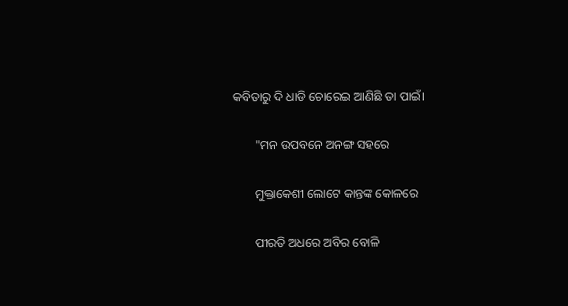କବିତାରୁ ଦି ଧାଡି ଚୋରେଇ ଆଣିଛି ତା ପାଇଁ।

       "ମନ ଉପବନେ ଅନଙ୍ଗ ସହରେ

       ମୁକ୍ତାକେଶୀ ଲୋଟେ କାନ୍ତଙ୍କ କୋଳରେ

       ପୀରତି ଅଧରେ ଅବିର ବୋଳି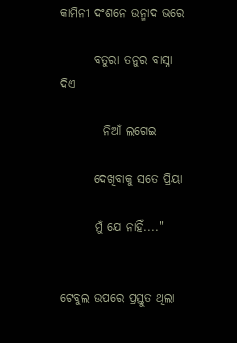କାମିନୀ ଦଂଶନେ ଉନ୍ମାଦ ଭରେ

       ବତୁରା ତନୁର ବାସ୍ନା ଦିଏ

         ନିଆଁ ଲଗେଇ

       ଦେଖିବାକୁ ସତେ ପ୍ରିୟା

       ମୁଁ ଯେ ନାହିଁ...."


ଟେବୁଲ ଉପରେ ପ୍ରସ୍ତୁତ ଥିଲା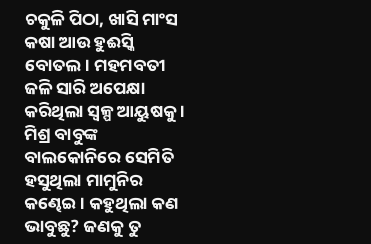ଚକୁଳି ପିଠା, ଖାସି ମାଂସ କଷା ଆଉ ହୁଈସ୍କି ବୋତଲ। ମହମବତୀ ଜଳି ସାରି ଅପେକ୍ଷା କରିଥିଲା ସ୍ୱଳ୍ପ ଆୟୁଷକୁ । ମିଶ୍ର ବାବୁଙ୍କ ବାଲକୋନିରେ ସେମିତି ହସୁଥିଲା ମାମୁନିର କଣ୍ଢେଇ। କହୁଥିଲା କଣ ଭାବୁଛୁ? ଜଣକୁ ତୁ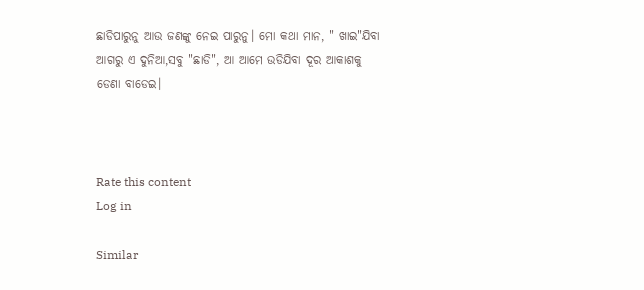ଛାଡିପାରୁନୁ ଆଉ ଜଣଙ୍କୁ ନେଇ ପାରୁନୁ। ମୋ କଥା ମାନ, " ଖାଇ"ଯିବା ଆଗରୁ ଏ ଦୁନିଆ,ସବୁ "ଛାଡି", ଆ ଆମେ ଉଡିଯିବା ଦୂର ଆକାଶକୁ ଡେଣା ବାଡେଇ।



Rate this content
Log in

Similar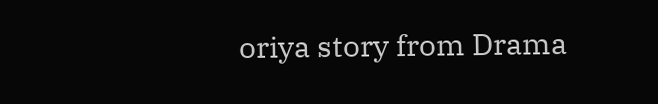oriya story from Drama